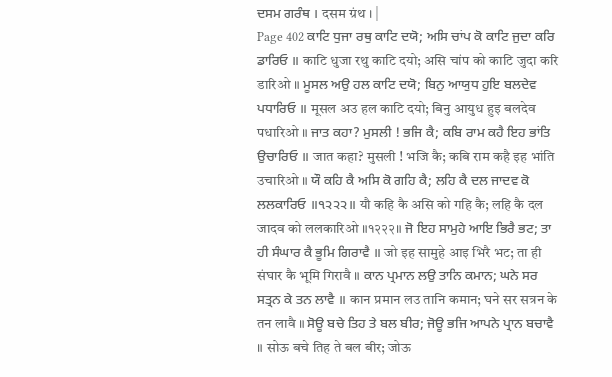ਦਸਮ ਗਰੰਥ । दसम ग्रंथ । |
Page 402 ਕਾਟਿ ਧੁਜਾ ਰਥੁ ਕਾਟਿ ਦਯੋ; ਅਸਿ ਚਾਂਪ ਕੋ ਕਾਟਿ ਜੁਦਾ ਕਰਿ ਡਾਰਿਓ ॥ काटि धुजा रथु काटि दयो; असि चांप को काटि जुदा करि डारिओ ॥ ਮੂਸਲ ਅਉ ਹਲ ਕਾਟਿ ਦਯੋ; ਬਿਨੁ ਆਯੁਧ ਹੁਇ ਬਲਦੇਵ ਪਧਾਰਿਓ ॥ मूसल अउ हल काटि दयो; बिनु आयुध हुइ बलदेव पधारिओ ॥ ਜਾਤ ਕਹਾ? ਮੁਸਲੀ ! ਭਜਿ ਕੈ; ਕਬਿ ਰਾਮ ਕਹੈ ਇਹ ਭਾਂਤਿ ਉਚਾਰਿਓ ॥ जात कहा? मुसली ! भजि कै; कबि राम कहै इह भांति उचारिओ ॥ ਯੌ ਕਹਿ ਕੈ ਅਸਿ ਕੋ ਗਹਿ ਕੈ; ਲਹਿ ਕੈ ਦਲ ਜਾਦਵ ਕੋ ਲਲਕਾਰਿਓ ॥੧੨੨੨॥ यौ कहि कै असि को गहि कै; लहि कै दल जादव को ललकारिओ ॥१२२२॥ ਜੋ ਇਹ ਸਾਮੁਹੇ ਆਇ ਭਿਰੈ ਭਟ; ਤਾ ਹੀ ਸੰਘਾਰ ਕੈ ਭੂਮਿ ਗਿਰਾਵੈ ॥ जो इह सामुहे आइ भिरै भट; ता ही संघार कै भूमि गिरावै ॥ ਕਾਨ ਪ੍ਰਮਾਨ ਲਉ ਤਾਨਿ ਕਮਾਨ; ਘਨੇ ਸਰ ਸਤ੍ਰਨ ਕੇ ਤਨ ਲਾਵੈ ॥ कान प्रमान लउ तानि कमान; घने सर सत्रन के तन लावै ॥ ਸੋਊ ਬਚੇ ਤਿਹ ਤੇ ਬਲ ਬੀਰ; ਜੋਊ ਭਜਿ ਆਪਨੇ ਪ੍ਰਾਨ ਬਚਾਵੈ ॥ सोऊ बचे तिह ते बल बीर; जोऊ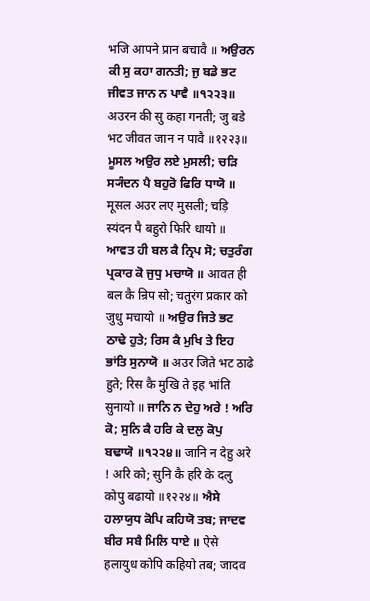भजि आपने प्रान बचावै ॥ ਅਉਰਨ ਕੀ ਸੁ ਕਹਾ ਗਨਤੀ; ਜੁ ਬਡੇ ਭਟ ਜੀਵਤ ਜਾਨ ਨ ਪਾਵੈ ॥੧੨੨੩॥ अउरन की सु कहा गनती; जु बडे भट जीवत जान न पावै ॥१२२३॥ ਮੂਸਲ ਅਉਰ ਲਏ ਮੁਸਲੀ; ਚੜਿ ਸ੍ਯੰਦਨ ਪੈ ਬਹੁਰੋ ਫਿਰਿ ਧਾਯੋ ॥ मूसल अउर लए मुसली; चड़ि स्यंदन पै बहुरो फिरि धायो ॥ ਆਵਤ ਹੀ ਬਲ ਕੈ ਨ੍ਰਿਪ ਸੋ; ਚਤੁਰੰਗ ਪ੍ਰਕਾਰ ਕੋ ਜੁਧੁ ਮਚਾਯੋ ॥ आवत ही बल कै न्रिप सो; चतुरंग प्रकार को जुधु मचायो ॥ ਅਉਰ ਜਿਤੇ ਭਟ ਠਾਢੇ ਹੁਤੇ; ਰਿਸ ਕੈ ਮੁਖਿ ਤੇ ਇਹ ਭਾਂਤਿ ਸੁਨਾਯੋ ॥ अउर जिते भट ठाढे हुते; रिस कै मुखि ते इह भांति सुनायो ॥ ਜਾਨਿ ਨ ਦੇਹੁ ਅਰੇ ! ਅਰਿ ਕੋ; ਸੁਨਿ ਕੈ ਹਰਿ ਕੇ ਦਲੁ ਕੋਪੁ ਬਢਾਯੋ ॥੧੨੨੪॥ जानि न देहु अरे ! अरि को; सुनि कै हरि के दलु कोपु बढायो ॥१२२४॥ ਐਸੇ ਹਲਾਯੁਧ ਕੋਪਿ ਕਹਿਯੋ ਤਬ; ਜਾਦਵ ਬੀਰ ਸਬੈ ਮਿਲਿ ਧਾਏ ॥ ऐसे हलायुध कोपि कहियो तब; जादव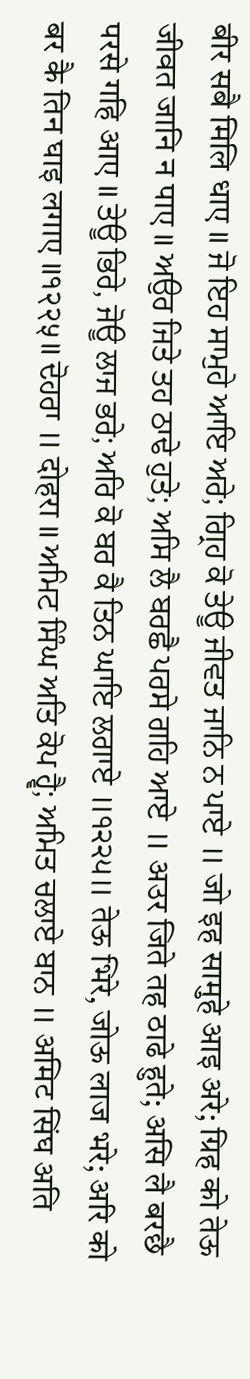बीर सबै मिलि धाए ॥ ਜੋ ਇਹ ਸਾਮੁਹੇ ਆਇ ਅਰੇ; ਗ੍ਰਿਹ ਕੋ ਤੇਊ ਜੀਵਤ ਜਾਨਿ ਨ ਪਾਏ ॥ जो इह सामुहे आइ अरे; ग्रिह को तेऊ जीवत जानि न पाए ॥ ਅਉਰ ਜਿਤੇ ਤਹ ਠਾਢੇ ਹੁਤੇ; ਅਸਿ ਲੈ ਬਰਛੈ ਪਰਸੇ ਗਹਿ ਆਏ ॥ अउर जिते तह ठाढे हुते; असि लै बरछै परसे गहि आए ॥ ਤੇਊ ਭਿਰੇ, ਜੋਊ ਲਾਜ ਭਰੇ; ਅਰਿ ਕੋ ਬਰ ਕੈ ਤਿਨ ਘਾਇ ਲਗਾਏ ॥੧੨੨੫॥ तेऊ भिरे, जोऊ लाज भरे; अरि को बर कै तिन घाइ लगाए ॥१२२५॥ ਦੋਹਰਾ ॥ दोहरा ॥ ਅਮਿਟ ਸਿੰਘ ਅਤਿ ਕੋਪ ਹ੍ਵੈ; ਅਮਿਤ ਚਲਾਏ ਬਾਨ ॥ अमिट सिंघ अति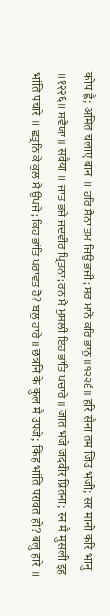कोप ह्वै; अमित चलाए बान ॥ ਹਰਿ ਸੈਨਾ ਤਮ ਜਿਉ ਭਜੀ; ਸਰ ਮਾਨੋ ਕਰਿ ਭਾਨੁ ॥੧੨੨੬॥ हरि सैना तम जिउ भजी; सर मानो करि भानु ॥१२२६॥ ਸਵੈਯਾ ॥ सवैया ॥ ਜਾਤ ਭਜੇ ਜਦਵੀਰ ਪ੍ਰਿਤਨਾ; ਰਨ ਮੈ ਮੁਸਲੀ ਇਹ ਭਾਂਤਿ ਪਚਾਰੇ ॥ जात भजे जदवीर प्रितना; रन मै मुसली इह भांति पचारे ॥ ਛਤ੍ਰਨਿ ਕੇ ਕੁਲ ਮੈ ਉਪਜੇ; ਕਿਹ ਭਾਂਤਿ ਪਰਾਵਤ ਹੋ? ਬਲੁ ਹਾਰੇ ॥ छत्रनि के कुल मै उपजे; किह भांति परावत हो? बलु हारे ॥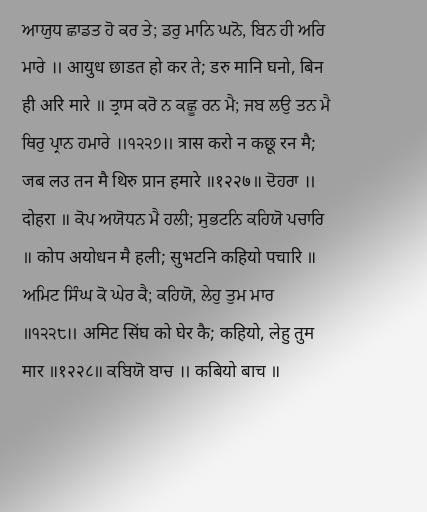ਆਯੁਧ ਛਾਡਤ ਹੋ ਕਰ ਤੇ; ਡਰੁ ਮਾਨਿ ਘਨੋ, ਬਿਨ ਹੀ ਅਰਿ ਮਾਰੇ ॥ आयुध छाडत हो कर ते; डरु मानि घनो, बिन ही अरि मारे ॥ ਤ੍ਰਾਸ ਕਰੋ ਨ ਕਛੂ ਰਨ ਮੈ; ਜਬ ਲਉ ਤਨ ਮੈ ਥਿਰੁ ਪ੍ਰਾਨ ਹਮਾਰੇ ॥੧੨੨੭॥ त्रास करो न कछू रन मै; जब लउ तन मै थिरु प्रान हमारे ॥१२२७॥ ਦੋਹਰਾ ॥ दोहरा ॥ ਕੋਪ ਅਯੋਧਨ ਮੈ ਹਲੀ; ਸੁਭਟਨਿ ਕਹਿਯੋ ਪਚਾਰਿ ॥ कोप अयोधन मै हली; सुभटनि कहियो पचारि ॥ ਅਮਿਟ ਸਿੰਘ ਕੋ ਘੇਰ ਕੈ; ਕਹਿਯੋ, ਲੇਹੁ ਤੁਮ ਮਾਰ ॥੧੨੨੮॥ अमिट सिंघ को घेर कै; कहियो, लेहु तुम मार ॥१२२८॥ ਕਬਿਯੋ ਬਾਚ ॥ कबियो बाच ॥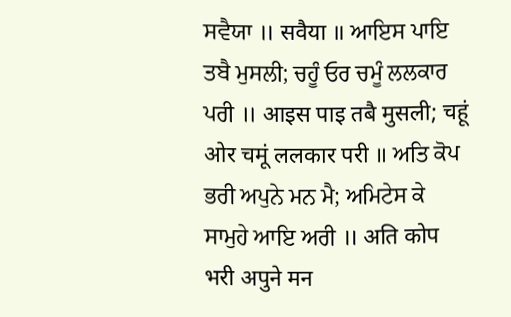ਸਵੈਯਾ ॥ सवैया ॥ ਆਇਸ ਪਾਇ ਤਬੈ ਮੁਸਲੀ; ਚਹੂੰ ਓਰ ਚਮੂੰ ਲਲਕਾਰ ਪਰੀ ॥ आइस पाइ तबै मुसली; चहूं ओर चमूं ललकार परी ॥ ਅਤਿ ਕੋਪ ਭਰੀ ਅਪੁਨੇ ਮਨ ਮੈ; ਅਮਿਟੇਸ ਕੇ ਸਾਮੁਹੇ ਆਇ ਅਰੀ ॥ अति कोप भरी अपुने मन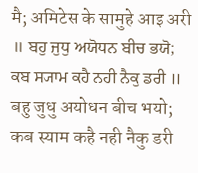मै; अमिटेस के सामुहे आइ अरी ॥ ਬਹੁ ਜੁਧੁ ਅਯੋਧਨ ਬੀਚ ਭਯੋ; ਕਬ ਸ੍ਯਾਮ ਕਹੈ ਨਹੀ ਨੈਕੁ ਡਰੀ ॥ बहु जुधु अयोधन बीच भयो; कब स्याम कहै नही नैकु डरी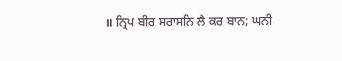॥ ਨ੍ਰਿਪ ਬੀਰ ਸਰਾਸਨਿ ਲੈ ਕਰ ਬਾਨ; ਘਨੀ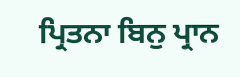ਪ੍ਰਿਤਨਾ ਬਿਨੁ ਪ੍ਰਾਨ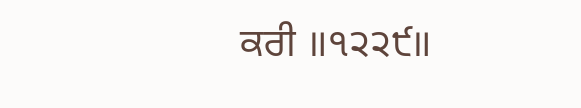ਕਰੀ ॥੧੨੨੯॥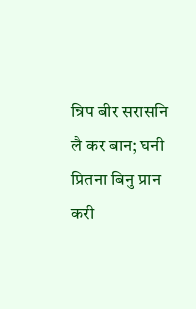न्रिप बीर सरासनि लै कर बान; घनी प्रितना बिनु प्रान करी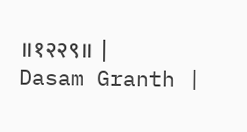॥१२२९॥ |
Dasam Granth |